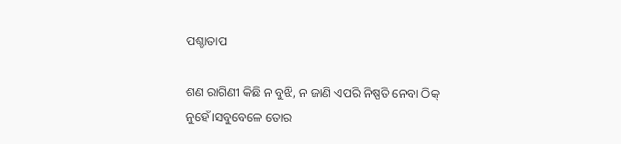ପଶ୍ଚାତାପ

ଶଣ ରାଗିଣୀ କିଛି ନ ବୁଝି, ନ ଜାଣି ଏପରି ନିଷ୍ପତି ନେବା ଠିକ୍ ନୁହେଁ।ସବୁବେଳେ ତୋର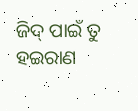ଜିଦ୍ ପାଇଁ ତୁ ହଇରାଣ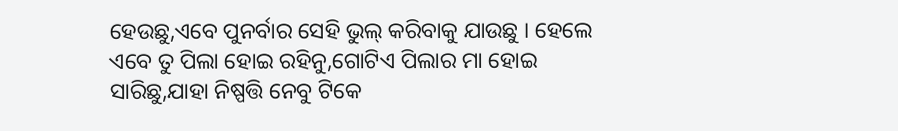ହେଉଛୁ,ଏବେ ପୁନର୍ବାର ସେହି ଭୁଲ୍ କରିବାକୁ ଯାଉଛୁ । ହେଲେ ଏବେ ତୁ ପିଲା ହୋଇ ରହିନୁ,ଗୋଟିଏ ପିଲାର ମା ହୋଇ ସାରିଛୁ,ଯାହା ନିଷ୍ପତ୍ତି ନେବୁ ଟିକେ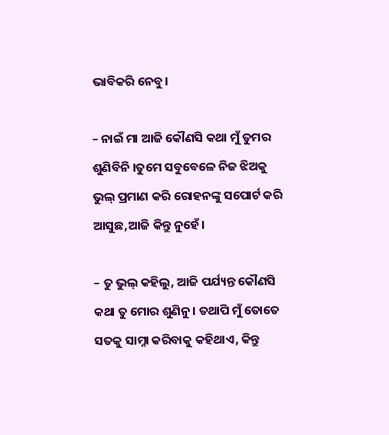ଭାବିକରି ନେବୁ।

– ନାଇଁ ମା ଆଜି କୌଣସି କଥା ମୁଁ ତୁମର ଶୁଣିବିନି ।ତୁମେ ସବୁବେଳେ ନିଜ ଝିଅକୁ ଭୁଲ୍ ପ୍ରମାଣ କରି ରୋହନଙ୍କୁ ସପୋର୍ଟ କରି ଆସୁଛ,ଆଜି କିନ୍ତୁ ନୁହେଁ।

– ତୁ ଭୁଲ୍ କହିଲୁ, ଆଜି ପର୍ଯ୍ୟନ୍ତ କୌଣସି କଥା ତୁ ମୋର ଶୁଣିନୁ । ତଥାପି ମୁଁ ତୋତେ ସତକୁ ସାମ୍ନା କରିବାକୁ କହିଥାଏ, କିନ୍ତୁ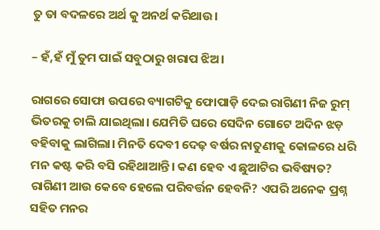ତୁ ତା ବଦଳରେ ଅର୍ଥ କୁ ଅନର୍ଥ କରିଥାଉ।

– ହଁ,ହଁ ମୁଁ ତୁମ ପାଇଁ ସବୁଠାରୁ ଖରାପ ଝିଅ।

ରାଗରେ ସୋଫା ଉପରେ ବ୍ୟାଗଟିକୁ ଫୋପାଡ଼ି ଦେଇ ରାଗିଣୀ ନିଜ ରୁମ୍ ଭିତରକୁ ଚାଲି ଯାଇଥିଲା। ଯେମିତି ଘରେ ସେଦିନ ଗୋଟେ ଅଦିନ ଝଡ଼ ବହିବାକୁ ଲାଗିଲା। ମିନତି ଦେବୀ ଦେଢ଼ ବର୍ଷର ନାତୁଣୀକୁ କୋଳରେ ଧରି ମନ କଷ୍ଟ କରି ବସି ରହିଥାଆନ୍ତି। କଣ ହେବ ଏ ଛୁଆଟିର ଭବିଷ୍ୟତ? ରାଗିଣୀ ଆଉ କେବେ ହେଲେ ପରିବର୍ତ୍ତନ ହେବନି? ଏପରି ଅନେକ ପ୍ରଶ୍ନ ସହିତ ମନର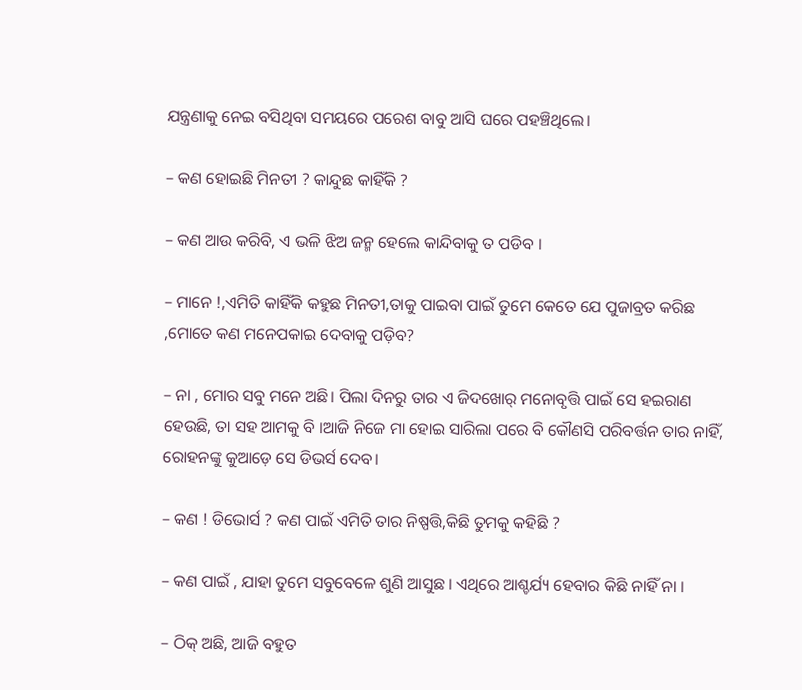ଯନ୍ତ୍ରଣାକୁ ନେଇ ବସିଥିବା ସମୟରେ ପରେଶ ବାବୁ ଆସି ଘରେ ପହଞ୍ଚିଥିଲେ।

– କଣ ହୋଇଛି ମିନତୀ ? କାନ୍ଦୁଛ କାହିଁକି ?

– କଣ ଆଉ କରିବି, ଏ ଭଳି ଝିଅ ଜନ୍ମ ହେଲେ କାନ୍ଦିବାକୁ ତ ପଡିବ ।

– ମାନେ !,ଏମିତି କାହିଁକି କହୁଛ ମିନତୀ,ତାକୁ ପାଇବା ପାଇଁ ତୁମେ କେତେ ଯେ ପୁଜାବ୍ରତ କରିଛ ,ମୋତେ କଣ ମନେପକାଇ ଦେବାକୁ ପଡ଼ିବ?

– ନା , ମୋର ସବୁ ମନେ ଅଛି। ପିଲା ଦିନରୁ ତାର ଏ ଜିଦଖୋର୍ ମନୋବୃତ୍ତି ପାଇଁ ସେ ହଇରାଣ ହେଉଛି, ତା ସହ ଆମକୁ ବି ।ଆଜି ନିଜେ ମା ହୋଇ ସାରିଲା ପରେ ବି କୌଣସି ପରିବର୍ତ୍ତନ ତାର ନାହିଁ, ରୋହନଙ୍କୁ କୁଆଡ଼େ ସେ ଡିଭର୍ସ ଦେବ।

– କଣ ! ଡିଭୋର୍ସ ? କଣ ପାଇଁ ଏମିତି ତାର ନିଷ୍ପତ୍ତି,କିଛି ତୁମକୁ କହିଛି ?

– କଣ ପାଇଁ , ଯାହା ତୁମେ ସବୁବେଳେ ଶୁଣି ଆସୁଛ । ଏଥିରେ ଆଶ୍ଚର୍ଯ୍ୟ ହେବାର କିଛି ନାହିଁ ନା ।

– ଠିକ୍ ଅଛି, ଆଜି ବହୁତ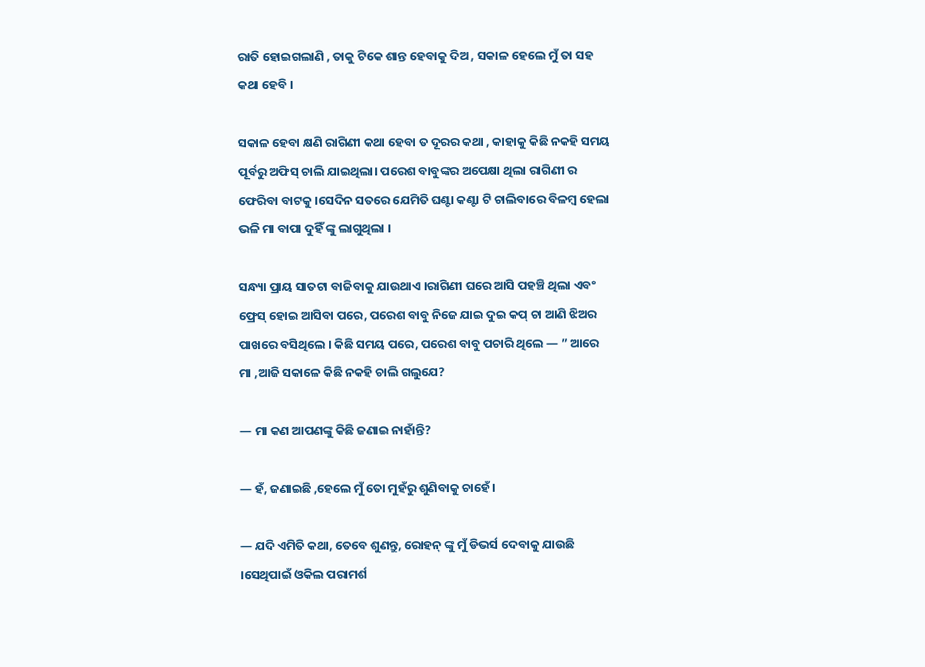ରାତି ହୋଇଗଲାଣି , ତାକୁ ଟିକେ ଶାନ୍ତ ହେବାକୁ ଦିଅ , ସକାଳ ହେଲେ ମୁଁ ତା ସହ କଥା ହେବି ।

ସକାଳ ହେବା କ୍ଷଣି ରାଗିଣୀ କଥା ହେବା ତ ଦୂରର କଥା , କାହାକୁ କିଛି ନକହି ସମୟ ପୂର୍ବରୁ ଅଫିସ୍ ଚାଲି ଯାଇଥିଲା। ପରେଶ ବାବୁଙ୍କର ଅପେକ୍ଷା ଥିଲା ରାଗିଣୀ ର ଫେରିବା ବାଟକୁ ।ସେଦିନ ସତରେ ଯେମିତି ଘଣ୍ଟା କଣ୍ଟା ଟି ଚାଲିବାରେ ବିଳମ୍ବ ହେଲା ଭଳି ମା ବାପା ଦୁହିଁ ଙ୍କୁ ଲାଗୁଥିଲା ।

ସନ୍ଧ୍ୟା ପ୍ରାୟ ସାତଟା ବାଜିବାକୁ ଯାଉଥାଏ ।ରାଗିଣୀ ଘରେ ଆସି ପହଞ୍ଚି ଥିଲା ଏବଂ ଫ୍ରେସ୍ ହୋଇ ଆସିବା ପରେ, ପରେଶ ବାବୁ ନିଜେ ଯାଇ ଦୁଇ କପ୍ ଚା ଆଣି ଝିଅର ପାଖରେ ବସିଥିଲେ । କିଛି ସମୟ ପରେ, ପରେଶ ବାବୁ ପଚାରି ଥିଲେ — ” ଆରେ ମା ,ଆଜି ସକାଳେ କିଛି ନକହି ଚାଲି ଗଲୁଯେ?

— ମା କଣ ଆପଣଙ୍କୁ କିଛି ଜଣାଇ ନାହାଁନ୍ତି?

— ହଁ, ଜଣାଇଛି ,ହେଲେ ମୁଁ ତୋ ମୁହଁରୁ ଶୁଣିବାକୁ ଚାହେଁ ।

— ଯଦି ଏମିତି କଥା, ତେବେ ଶୁଣନ୍ତୁ, ରୋହନ୍ ଙ୍କୁ ମୁଁ ଡିଭର୍ସ ଦେବାକୁ ଯାଉଛି ।ସେଥିପାଇଁ ଓକିଲ ପରାମର୍ଶ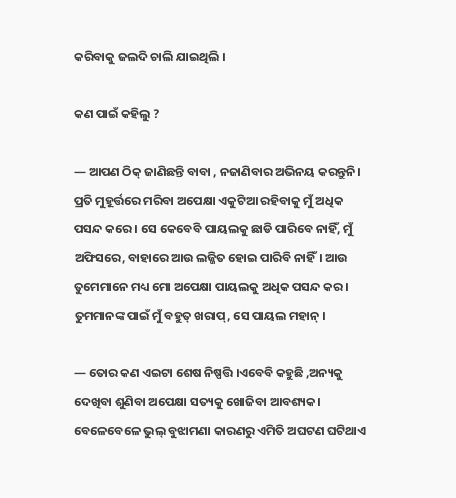କରିବାକୁ ଜଲଦି ଚାଲି ଯାଇଥିଲି ।

କଣ ପାଇଁ କହିଲୁ ?

— ଆପଣ ଠିକ୍ ଜାଣିଛନ୍ତି ବାବା , ନଜାଣିବାର ଅଭିନୟ କରନ୍ତୁନି। ପ୍ରତି ମୁହୂର୍ତ୍ତରେ ମରିବା ଅପେକ୍ଷା ଏକୁଟିଆ ରହିବାକୁ ମୁଁ ଅଧିକ ପସନ୍ଦ କରେ । ସେ କେବେବି ପାୟଲକୁ ଛାଡି ପାରିବେ ନାହିଁ, ମୁଁ ଅଫିସରେ, ବାହାରେ ଆଉ ଲଜ୍ଜିତ ହୋଇ ପାରିବି ନାହିଁ। ଆଉ ତୁମେମାନେ ମଧ୍ୟ ମୋ ଅପେକ୍ଷା ପାୟଲକୁ ଅଧିକ ପସନ୍ଦ କର । ତୁମମାନଙ୍କ ପାଇଁ ମୁଁ ବହୁତ୍ ଖରାପ୍, ସେ ପାୟଲ ମହାନ୍ ।

— ତୋର କଣ ଏଇଟା ଶେଷ ନିଷ୍ପତ୍ତି ।ଏବେବି କହୁଛି ,ଅନ୍ୟକୁ ଦେଖିବା ଶୁଣିବା ଅପେକ୍ଷା ସତ୍ୟକୁ ଖୋଜିବା ଆବଶ୍ୟକ। ବେଳେବେଳେ ଭୁଲ୍ ବୁଝାମଣା କାରଣରୁ ଏମିତି ଅଘଟଣ ଘଟିଥାଏ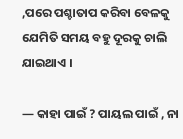,ପରେ ପଶ୍ଚାତାପ କରିବା ବେଳକୁ ଯେମିତି ସମୟ ବହୁ ଦୂରକୁ ଚାଲି ଯାଇଥାଏ ।

— କାହା ପାଇଁ ? ପାୟଲ ପାଇଁ , ନା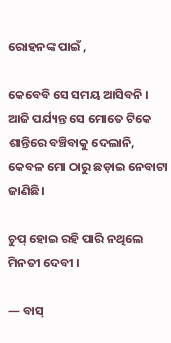ରୋହନଙ୍କ ପାଇଁ ,

କେବେବି ସେ ସମୟ ଆସିବନି । ଆଜି ପର୍ଯ୍ୟନ୍ତ ସେ ମୋତେ ଟିକେ ଶାନ୍ତିରେ ବଞ୍ଚିବାକୁ ଦେଲାନି, କେବଳ ମୋ ଠାରୁ ଛଡ଼ାଇ ନେବାଟା ଜାଣିଛି।

ଚୁପ୍ ହୋଇ ରହି ପାରି ନଥିଲେ ମିନତୀ ଦେବୀ ।

— ବାସ୍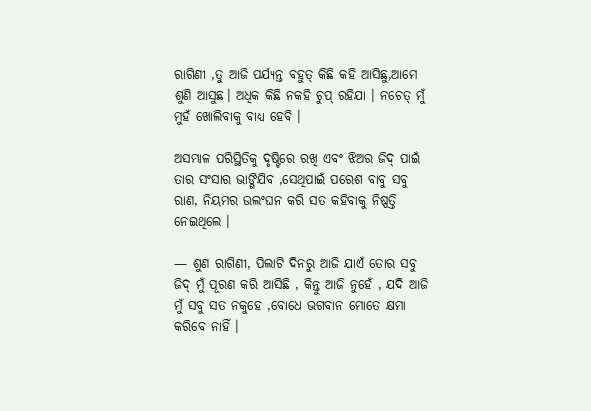ରାଗିଣୀ ,ତୁ ଆଜି ପର୍ଯ୍ୟନ୍ତ ବହୁତ୍ କିଛି କହି ଆସିଛୁ,ଆମେ ଶୁଣି ଆସୁଛ। ଅଧିକ କିଛି ନକହି ଚୁପ୍ ରହିଯା । ନଚେତ୍ ମୁଁ ମୁହଁ ଖୋଲିବାକୁ ବାଧ୍ୟ ହେବି ।

ଅସମ୍ଭାଳ ପରିସ୍ଥିତିକୁ ଦୃଷ୍ଟିରେ ରଖି ଏବଂ ଝିଅର ଜିଦ୍ ପାଇଁ ତାର ସଂସାର ଭାଙ୍ଗିଯିବ ,ସେଥିପାଇଁ ପରେଶ ବାବୁ ସବୁ ରାଣ, ନିୟମର ଉଲଂଘନ କରି ସତ କହିବାକୁ ନିଷ୍ପତ୍ତି ନେଇଥିଲେ ।

— ଶୁଣ ରାଗିଣୀ, ପିଲାଟି ଦିନରୁ ଆଜି ଯାଏଁ ତୋର ସବୁ ଜିଦ୍ ମୁଁ ପୂରଣ କରି ଆସିଛି , କିନ୍ତୁ ଆଜି ନୁହେଁ , ଯଦି ଆଜି ମୁଁ ସବୁ ସତ ନକୁହେ ,ବୋଧେ ଭଗବାନ ମୋତେ କ୍ଷମା କରିବେ ନାହିଁ ।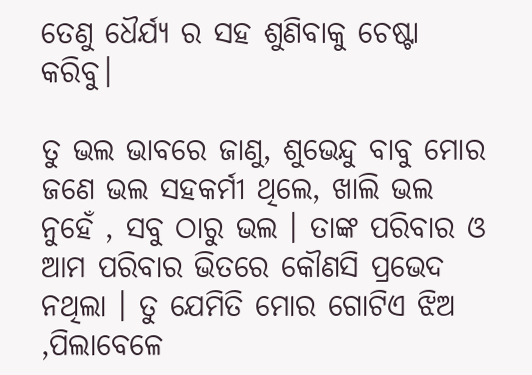ତେଣୁ ଧୈର୍ଯ୍ୟ ର ସହ ଶୁଣିବାକୁ ଚେଷ୍ଟା କରିବୁ।

ତୁ ଭଲ ଭାବରେ ଜାଣୁ, ଶୁଭେନ୍ଦୁ ବାବୁ ମୋର ଜଣେ ଭଲ ସହକର୍ମୀ ଥିଲେ, ଖାଲି ଭଲ ନୁହେଁ , ସବୁ ଠାରୁ ଭଲ । ତାଙ୍କ ପରିବାର ଓ ଆମ ପରିବାର ଭିତରେ କୌଣସି ପ୍ରଭେଦ ନଥିଲା । ତୁ ଯେମିତି ମୋର ଗୋଟିଏ ଝିଅ ,ପିଲାବେଳେ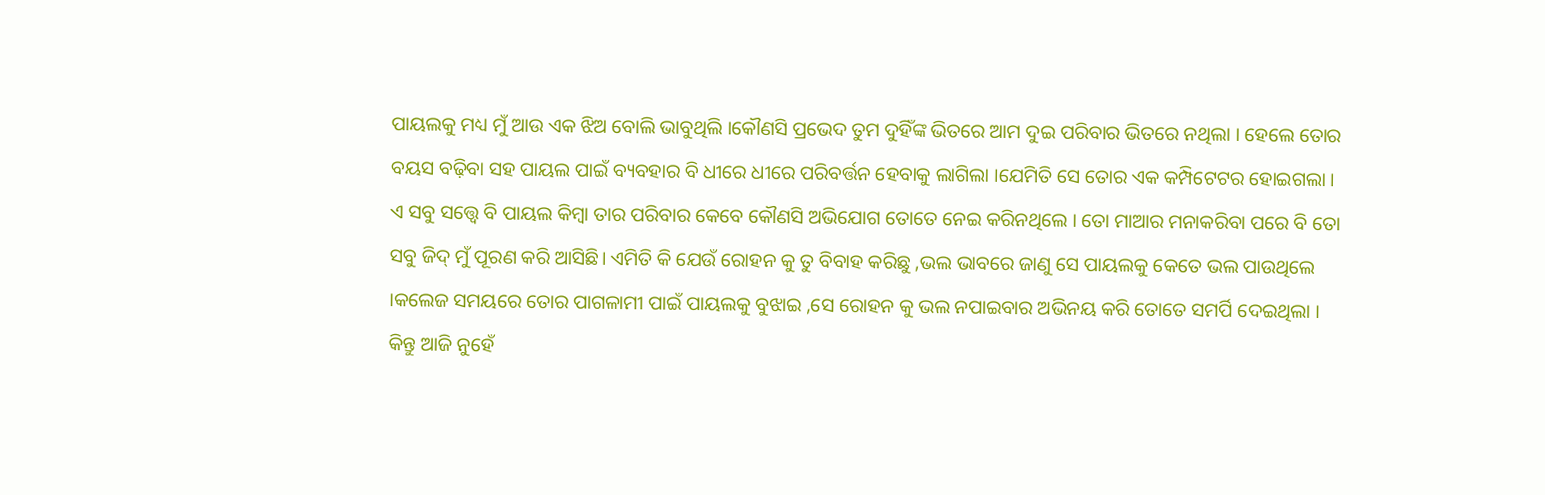ପାୟଲକୁ ମଧ୍ୟ ମୁଁ ଆଉ ଏକ ଝିଅ ବୋଲି ଭାବୁଥିଲି ।କୌଣସି ପ୍ରଭେଦ ତୁମ ଦୁହିଁଙ୍କ ଭିତରେ ଆମ ଦୁଇ ପରିବାର ଭିତରେ ନଥିଲା । ହେଲେ ତୋର ବୟସ ବଢ଼ିବା ସହ ପାୟଲ ପାଇଁ ବ୍ୟବହାର ବି ଧୀରେ ଧୀରେ ପରିବର୍ତ୍ତନ ହେବାକୁ ଲାଗିଲା ।ଯେମିତି ସେ ତୋର ଏକ କମ୍ପିଟେଟର ହୋଇଗଲା । ଏ ସବୁ ସତ୍ତ୍ୱେ ବି ପାୟଲ କିମ୍ବା ତାର ପରିବାର କେବେ କୌଣସି ଅଭିଯୋଗ ତୋତେ ନେଇ କରିନଥିଲେ । ତୋ ମାଆର ମନାକରିବା ପରେ ବି ତୋ ସବୁ ଜିଦ୍ ମୁଁ ପୂରଣ କରି ଆସିଛି। ଏମିତି କି ଯେଉଁ ରୋହନ କୁ ତୁ ବିବାହ କରିଛୁ ,ଭଲ ଭାବରେ ଜାଣୁ ସେ ପାୟଲକୁ କେତେ ଭଲ ପାଉଥିଲେ ।କଲେଜ ସମୟରେ ତୋର ପାଗଳାମୀ ପାଇଁ ପାୟଲକୁ ବୁଝାଇ ,ସେ ରୋହନ କୁ ଭଲ ନପାଇବାର ଅଭିନୟ କରି ତୋତେ ସମର୍ପି ଦେଇଥିଲା । କିନ୍ତୁ ଆଜି ନୁହେଁ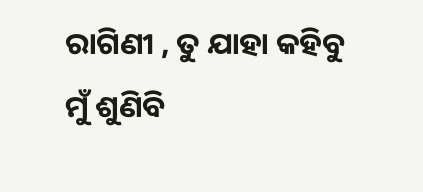ରାଗିଣୀ , ତୁ ଯାହା କହିବୁ ମୁଁ ଶୁଣିବି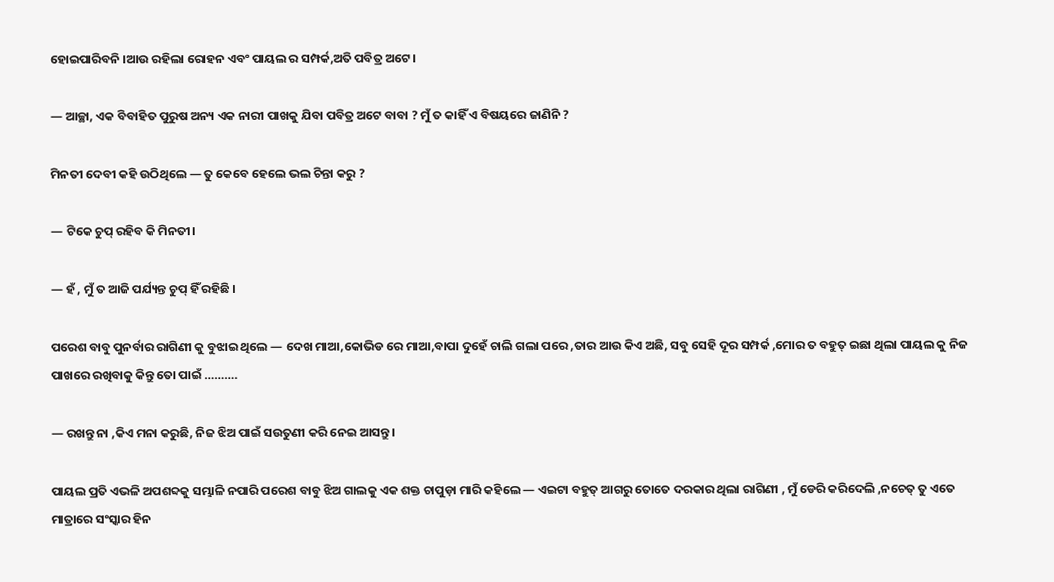ହୋଇପାରିବନି ।ଆଉ ରହିଲା ରୋହନ ଏବଂ ପାୟଲ ର ସମ୍ପର୍କ,ଅତି ପବିତ୍ର ଅଟେ ।

— ଆଚ୍ଛା, ଏକ ବିବାହିତ ପୁରୁଷ ଅନ୍ୟ ଏକ ନାରୀ ପାଖକୁ ଯିବା ପବିତ୍ର ଅଟେ ବାବା ? ମୁଁ ତ କାହିଁ ଏ ବିଷୟରେ ଜାଣିନି ?

ମିନତୀ ଦେବୀ କହି ଉଠିଥିଲେ — ତୁ କେବେ ହେଲେ ଭଲ ଚିନ୍ତା କରୁ ?

— ଟିକେ ଚୁପ୍ ରହିବ କି ମିନତୀ।

— ହଁ , ମୁଁ ତ ଆଜି ପର୍ଯ୍ୟନ୍ତ ଚୁପ୍ ହିଁ ରହିଛି ।

ପରେଶ ବାବୁ ପୁନର୍ବାର ରାଗିଣୀ କୁ ବୁଝାଇ ଥିଲେ — ଦେଖ ମାଆ,କୋଭିଡ ରେ ମାଆ,ବାପା ଦୁହେଁ ଚାଲି ଗଲା ପରେ ,ତାର ଆଉ କିଏ ଅଛି, ସବୁ ସେହି ଦୂର ସମ୍ପର୍କ ,ମୋର ତ ବହୁତ୍ ଇଛା ଥିଲା ପାୟଲ କୁ ନିଜ ପାଖରେ ରଖିବାକୁ କିନ୍ତୁ ତୋ ପାଇଁ ……….

— ରଖନ୍ତୁ ନା ,କିଏ ମନା କରୁଛି, ନିଜ ଝିଅ ପାଇଁ ସଉତୁଣୀ କରି ନେଇ ଆସନ୍ତୁ ।

ପାୟଲ ପ୍ରତି ଏଭଳି ଅପଶବ୍ଦକୁ ସମ୍ଭାଳି ନପାରି ପରେଶ ବାବୁ ଝିଅ ଗାଲକୁ ଏକ ଶକ୍ତ ଚାପୁଡ଼ା ମାରି କହିଲେ — ଏଇଟା ବହୁତ୍ ଆଗରୁ ତୋତେ ଦରକାର ଥିଲା ରାଗିଣୀ , ମୁଁ ଡେରି କରିଦେଲି ,ନଚେତ୍ ତୁ ଏତେ ମାତ୍ରାରେ ସଂସ୍କାର ହିନ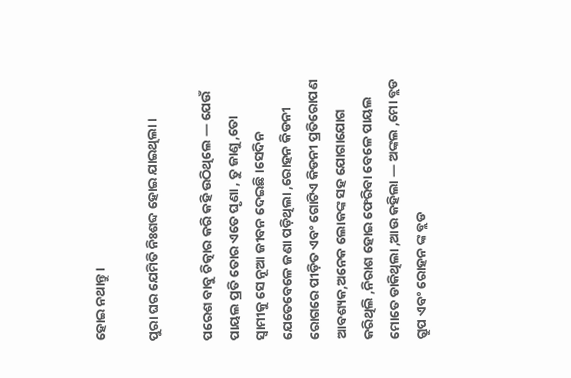ହୋଇ ନଥାନ୍ତୁ।

ପୁରା ଘର ଯେମିତି ନିଃଶବ୍ଦ ହୋଇ ଯାଇଥିଲା ।

ପରେଶ ବାବୁ ଚିତ୍କାର କରି କହି ଉଠିଥିଲେ — ଯେଉଁ ପାୟଲ ପ୍ରତି ତୋର ଏତେ ଘୃଣା , ତୁ ଜାଣୁ ,ତୋ ସ୍ୱାମୀକୁ ସେ ନୂଆ ଜୀବନ ଦେଇଛି ।ସେଦିନ ଯେତେବେଳେ ଜଣା ପଡ଼ିଥିଲା ,ରୋହନ କିଡନୀ ରୋଗରେ ପୀଡ଼ିତ ଏବଂ ଗୋଟିଏ କିଡନୀ ପ୍ରତିରୋପଣ ଆବଶ୍ୟକ,ଅନେକ ଲୋକଙ୍କ ସହ ଯୋଗାଯୋଗ କରିଥିଲି ,ନିରାଶ ହୋଇ ଫେରିବା ବେଳେ ପାୟଲ ମୋତେ ଡାକିଥିଲା ,ଆଉ କହିଲା — ଅଙ୍କଲ ,ମୋ ବ୍ଲଡ ଗ୍ରୁପ ଏବଂ ରୋହନ ଙ୍କ ବ୍ଲଡ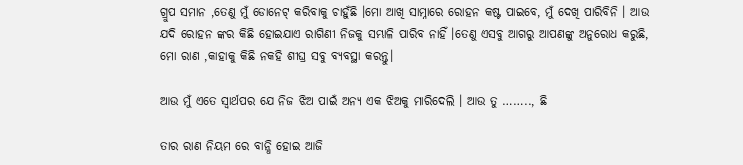ଗ୍ରୁପ ସମାନ ,ତେଣୁ ମୁଁ ଡୋନେଟ୍ କରିବାକୁ ଚାହୁଁଛି ।ମୋ ଆଖି ସାମ୍ନାରେ ରୋହନ କଷ୍ଟ ପାଇବେ, ମୁଁ ଦେଖି ପାରିବିନି । ଆଉ ଯଦି ରୋହନ ଙ୍କର କିଛି ହୋଇଯାଏ ରାଗିଣୀ ନିଜକୁ ସମ୍ଭାଳି ପାରିବ ନାହିଁ ।ତେଣୁ ଏସବୁ ଆଗରୁ ଆପଣଙ୍କୁ ଅନୁରୋଧ କରୁଛି, ମୋ ରାଣ ,କାହାକୁ କିଛି ନକହି ଶୀଘ୍ର ସବୁ ବ୍ୟବସ୍ଥା କରନ୍ତୁ।

ଆଉ ମୁଁ ଏତେ ସ୍ୱାର୍ଥପର ଯେ ନିଜ ଝିଅ ପାଇଁ ଅନ୍ୟ ଏକ ଝିଅକୁ ମାରିଦେଲି । ଆଉ ତୁ …….., ଛି

ତାର ରାଣ ନିୟମ ରେ ବାନ୍ଧି ହୋଇ ଆଜି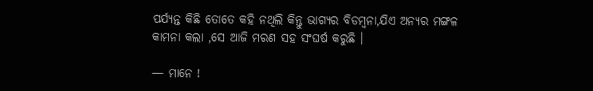ପର୍ଯ୍ୟନ୍ତ କିଛି ତୋତେ କହି ନଥିଲି କିନ୍ତୁ ଭାଗ୍ୟର ବିଡମ୍ବନା,ଯିଏ ଅନ୍ୟର ମଙ୍ଗଳ କାମନା କଲା ,ସେ ଆଜି ମରଣ ସହ ସଂଘର୍ଷ କରୁଛି ।

— ମାନେ !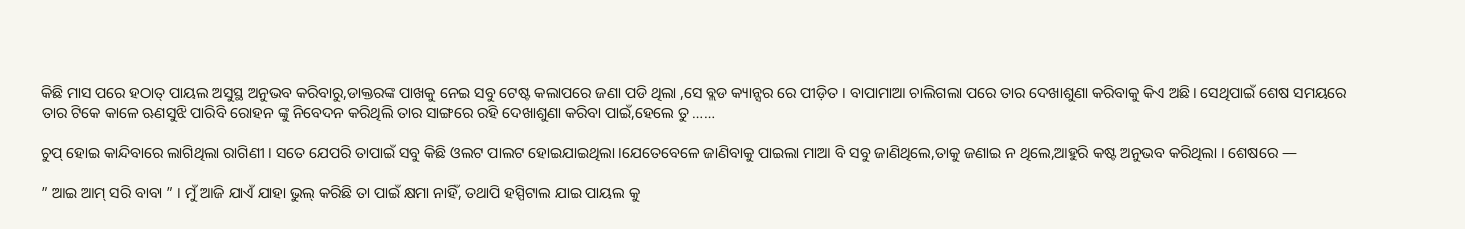କିଛି ମାସ ପରେ ହଠାତ୍ ପାୟଲ ଅସୁସ୍ଥ ଅନୁଭବ କରିବାରୁ,ଡାକ୍ତରଙ୍କ ପାଖକୁ ନେଇ ସବୁ ଟେଷ୍ଟ କଲାପରେ ଜଣା ପଡି ଥିଲା ,ସେ ବ୍ଲଡ କ୍ୟାନ୍ସର ରେ ପୀଡ଼ିତ । ବାପାମାଆ ଚାଲିଗଲା ପରେ ତାର ଦେଖାଶୁଣା କରିବାକୁ କିଏ ଅଛି। ସେଥିପାଇଁ ଶେଷ ସମୟରେ ତାର ଟିକେ କାଳେ ଋଣସୁଝି ପାରିବି ରୋହନ ଙ୍କୁ ନିବେଦନ କରିଥିଲି ତାର ସାଙ୍ଗରେ ରହି ଦେଖାଶୁଣା କରିବା ପାଇଁ,ହେଲେ ତୁ ……

ଚୁପ୍ ହୋଇ କାନ୍ଦିବାରେ ଲାଗିଥିଲା ରାଗିଣୀ । ସତେ ଯେପରି ତାପାଇଁ ସବୁ କିଛି ଓଲଟ ପାଲଟ ହୋଇଯାଇଥିଲା ।ଯେତେବେଳେ ଜାଣିବାକୁ ପାଇଲା ମାଆ ବି ସବୁ ଜାଣିଥିଲେ,ତାକୁ ଜଣାଇ ନ ଥିଲେ,ଆହୁରି କଷ୍ଟ ଅନୁଭବ କରିଥିଲା । ଶେଷରେ —

” ଆଇ ଆମ୍ ସରି ବାବା ” । ମୁଁ ଆଜି ଯାଏଁ ଯାହା ଭୁଲ୍ କରିଛି ତା ପାଇଁ କ୍ଷମା ନାହିଁ, ତଥାପି ହସ୍ପିଟାଲ ଯାଇ ପାୟଲ କୁ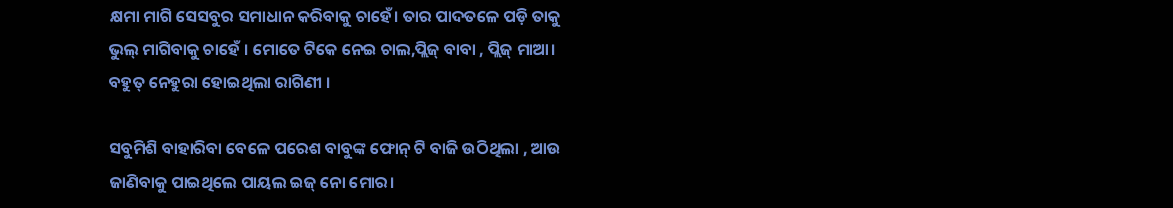କ୍ଷମା ମାଗି ସେସବୁର ସମାଧାନ କରିବାକୁ ଚାହେଁ। ତାର ପାଦତଳେ ପଡ଼ି ତାକୁ ଭୁଲ୍ ମାଗିବାକୁ ଚାହେଁ । ମୋତେ ଟିକେ ନେଇ ଚାଲ,ପ୍ଲିଜ୍ ବାବା , ପ୍ଲିଜ୍ ମାଆ। ବହୁତ୍ ନେହୁରା ହୋଇଥିଲା ରାଗିଣୀ ।

ସବୁମିଶି ବାହାରିବା ବେଳେ ପରେଶ ବାବୁଙ୍କ ଫୋନ୍ ଟି ବାଜି ଉଠିଥିଲା , ଆଉ ଜାଣିବାକୁ ପାଇଥିଲେ ପାୟଲ ଇଜ୍ ନୋ ମୋର।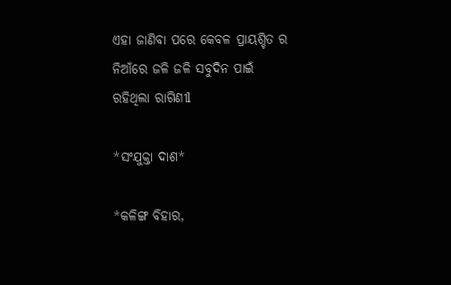ଏହା ଜାଣିବା ପରେ କେବଳ ପ୍ରାୟଶ୍ଚିତ ର ନିଆଁରେ ଜଳି ଜଳି ସବୁଦିନ ପାଇଁ ରହିଥିଲା ରାଗିଣୀl

*ସଂଯୁକ୍ତା ଦାଶ*

*କଳିଙ୍ଗ ବିହାର,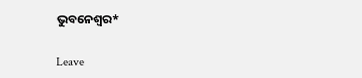ଭୁବନେଶ୍ୱର*

Leave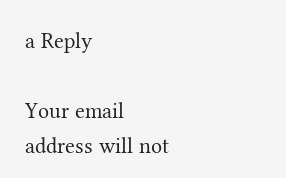a Reply

Your email address will not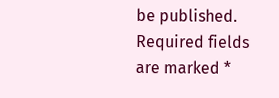be published. Required fields are marked *